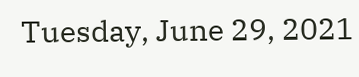Tuesday, June 29, 2021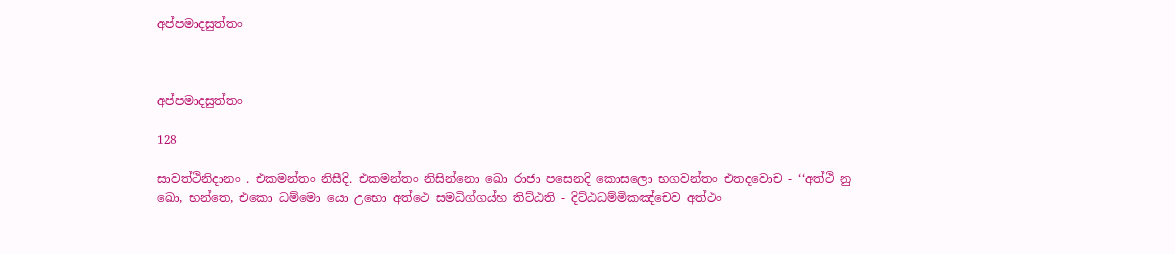අප්පමාදසුත්තං



අප්පමාදසුත්තං

128

සාවත්ථිනිදානං . එකමන්තං නිසීදි. එකමන්තං නිසින්නො ඛො රාජා පසෙනදි කොසලො භගවන්තං එතදවොච - ‘‘අත්ථි නු ඛො, භන්තෙ, එකො ධම්මො යො උභො අත්ථෙ සමධිග්ගය්හ තිට්ඨති - දිට්ඨධම්මිකඤ්චෙව අත්ථං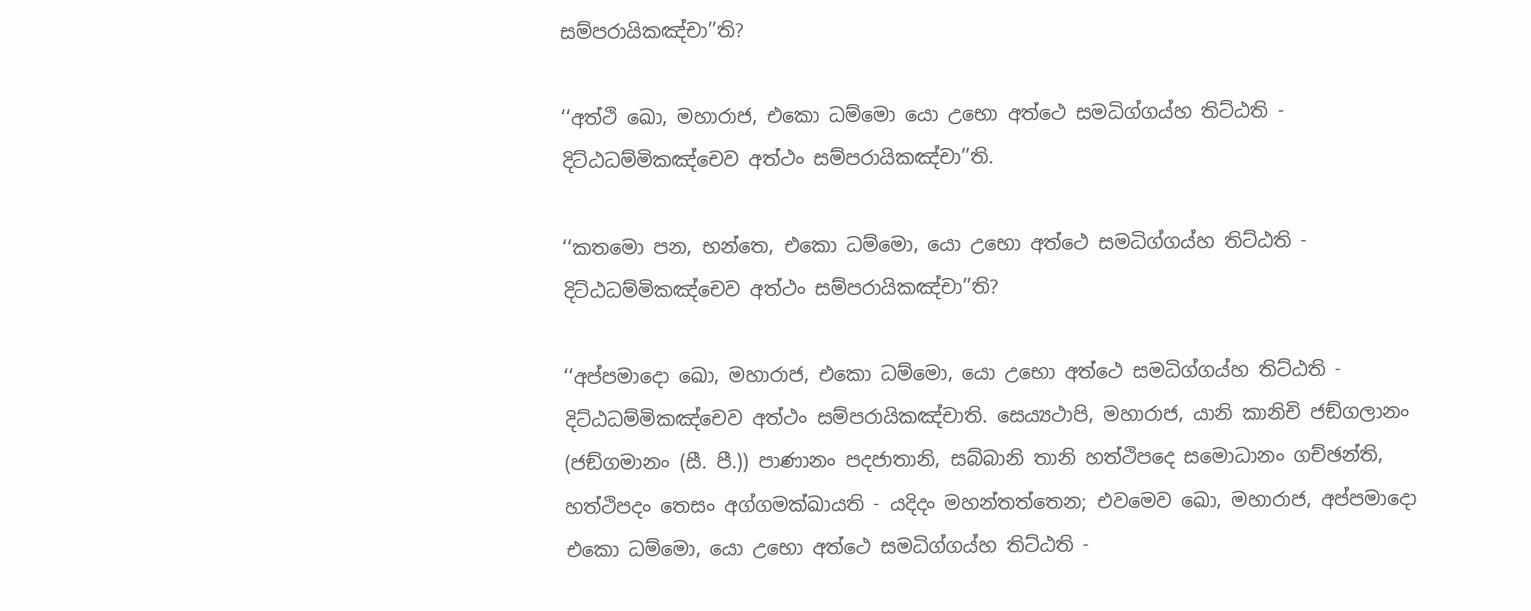සම්පරායිකඤ්චා’’ති?

‘‘අත්ථි ඛො, මහාරාජ, එකො ධම්මො යො උභො අත්ථෙ සමධිග්ගය්හ තිට්ඨති - දිට්ඨධම්මිකඤ්චෙව අත්ථං සම්පරායිකඤ්චා’’ති.

‘‘කතමො පන, භන්තෙ, එකො ධම්මො, යො උභො අත්ථෙ සමධිග්ගය්හ තිට්ඨති - දිට්ඨධම්මිකඤ්චෙව අත්ථං සම්පරායිකඤ්චා’’ති?

‘‘අප්පමාදො ඛො, මහාරාජ, එකො ධම්මො, යො උභො අත්ථෙ සමධිග්ගය්හ තිට්ඨති - දිට්ඨධම්මිකඤ්චෙව අත්ථං සම්පරායිකඤ්චාති. සෙය්‍යථාපි, මහාරාජ, යානි කානිචි ජඞ්ගලානං (ජඞ්ගමානං (සී. පී.)) පාණානං පදජාතානි, සබ්බානි තානි හත්ථිපදෙ සමොධානං ගච්ඡන්ති, හත්ථිපදං තෙසං අග්ගමක්ඛායති - යදිදං මහන්තත්තෙන; එවමෙව ඛො, මහාරාජ, අප්පමාදො එකො ධම්මො, යො උභො අත්ථෙ සමධිග්ගය්හ තිට්ඨති -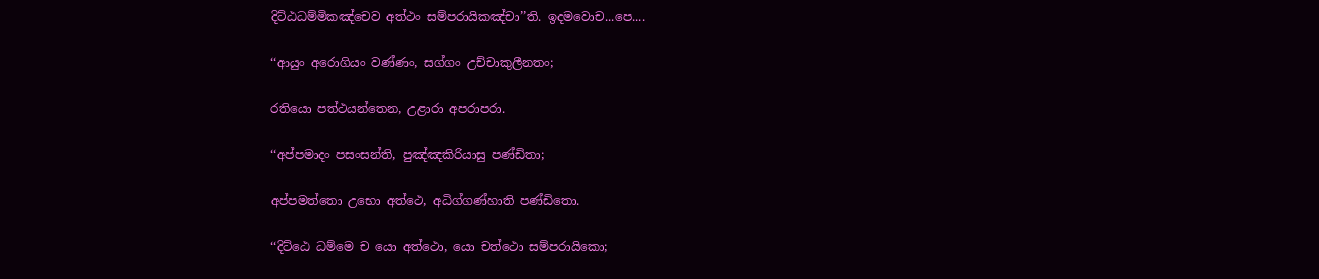දිට්ඨධම්මිකඤ්චෙව අත්ථං සම්පරායිකඤ්චා’’ති. ඉදමවොච...පෙ....

‘‘ආයුං අරොගියං වණ්ණං, සග්ගං උච්චාකුලීනතං;

රතියො පත්ථයන්තෙන, උළාරා අපරාපරා.

‘‘අප්පමාදං පසංසන්ති, පුඤ්ඤකිරියාසු පණ්ඩිතා;

අප්පමත්තො උභො අත්ථෙ, අධිග්ගණ්හාති පණ්ඩිතො.

‘‘දිට්ඨෙ ධම්මෙ ච යො අත්ථො, යො චත්ථො සම්පරායිකො;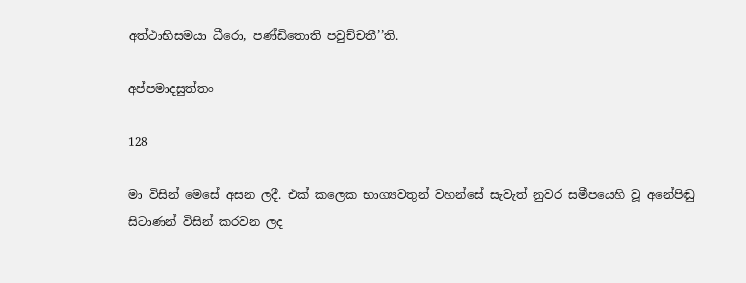අත්ථාභිසමයා ධීරො, පණ්ඩිතොති පවුච්චතී’’ති.

අප්පමාදසුත්තං

128

මා විසින් මෙසේ අසන ලදී. එක් කලෙක භාග්‍යවතුන් වහන්සේ සැවැත් නුවර සමීපයෙහි වූ අනේපිඬු සිටාණන් විසින් කරවන ලද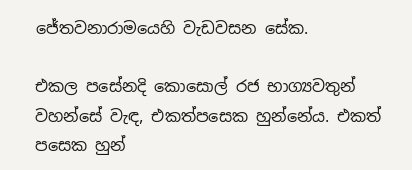ජේතවනාරාමයෙහි වැඩවසන සේක.

එකල පසේනදි කොසොල් රජ භාග්‍යවතුන් වහන්සේ වැඳ, එකත්පසෙක හුන්නේය. එකත් පසෙක හුන්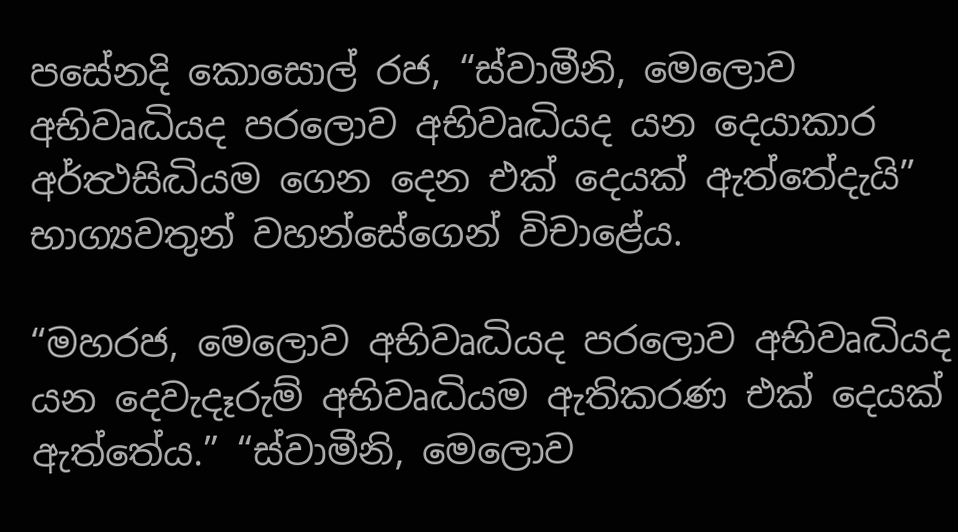පසේනදි කොසොල් රජ, “ස්වාමීනි, මෙලොව අභිවෘද්‍ධියද පරලොව අභිවෘද්‍ධියද යන දෙයාකාර අර්ත්‍ථසිද්‍ධියම ගෙන දෙන එක් දෙයක් ඇත්තේදැයි” භාග්‍යවතුන් වහන්සේගෙන් විචාළේය.

“මහරජ, මෙලොව අභිවෘද්‍ධියද පරලොව අභිවෘද්‍ධියද යන දෙවැදෑරුම් අභිවෘද්‍ධියම ඇතිකරණ එක් දෙයක් ඇත්තේය.” “ස්වාමීනි, මෙලොව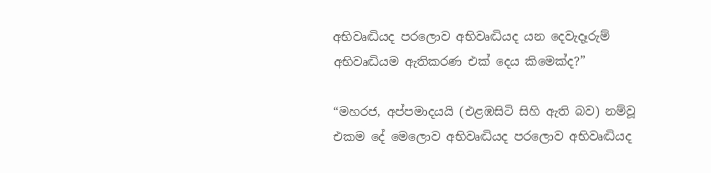අභිවෘද්‍ධියද පරලොව අභිවෘද්‍ධියද යන දෙවැදෑරුම් අභිවෘද්‍ධියම ඇතිකරණ එක් දෙය කිමෙක්ද?”

“මහරජ, අප්පමාදයයි (එළඹසිටි සිහි ඇති බව) නම්වූ එකම දේ මෙලොව අභිවෘද්‍ධියද පරලොව අභිවෘද්‍ධියද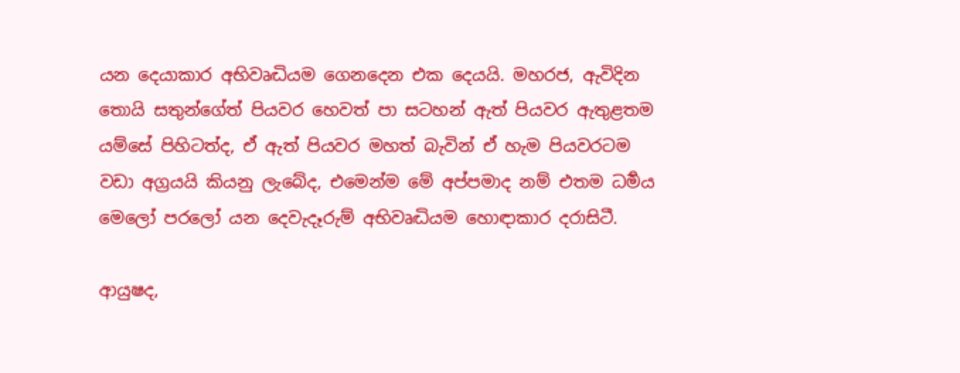යන දෙයාකාර අභිවෘද්‍ධියම ගෙනදෙන එක දෙයයි. මහරජ, ඇවිදින තොයි සතුන්ගේත් පියවර හෙවත් පා සටහන් ඇත් පියවර ඇතුළතම යම්සේ පිහිටත්ද, ඒ ඇත් පියවර මහත් බැවින් ඒ හැම පියවරටම වඩා අග්‍රයයි කියනු ලැබේද, එමෙන්ම මේ අප්පමාද නම් එතම ධර්‍මය මෙලෝ පරලෝ යන දෙවැදෑරුම් අභිවෘද්‍ධියම හොඳාකාර දරාසිටී.

ආයුෂද,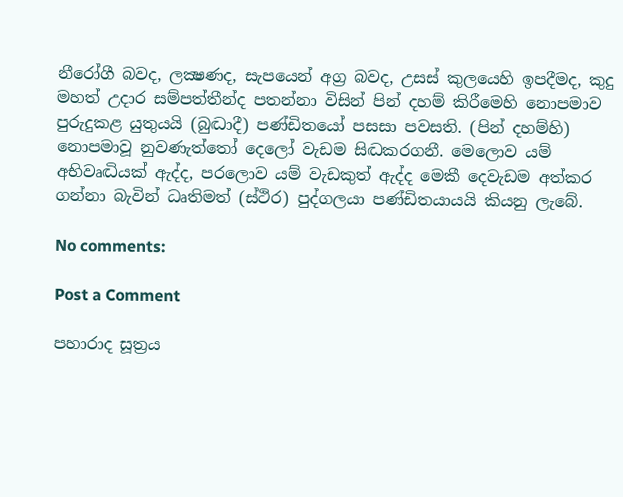නීරෝගී බවද, ලක්‍ෂණද, සැපයෙන් අග්‍ර බවද, උසස් කුලයෙහි ඉපදීමද, කුදු මහත් උදාර සම්පත්තීන්ද පතන්නා විසින් පින් දහම් කිරීමෙහි නොපමාව පුරුදුකළ යුතුයයි (බුද්‍ධාදී) පණ්ඩිතයෝ පසසා පවසති. (පින් දහම්හි) නොපමාවූ නුවණැත්තෝ දෙලෝ වැඩම සිද්‍ධකරගනී. මෙලොව යම් අභිවෘද්‍ධියක් ඇද්ද, පරලොව යම් වැඩකුත් ඇද්ද මෙකී දෙවැඩම අත්කර ගන්නා බැවින් ධෘතිමත් (ස්ථිර) පුද්ගලයා පණ්ඩිතයායයි කියනු ලැබේ.

No comments:

Post a Comment

පහාරාද සූත්‍රය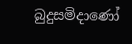බුදුසමිදාණෝ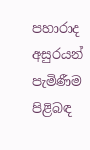පහාරාද අසුරයන් පැමිණීම පිළිබඳ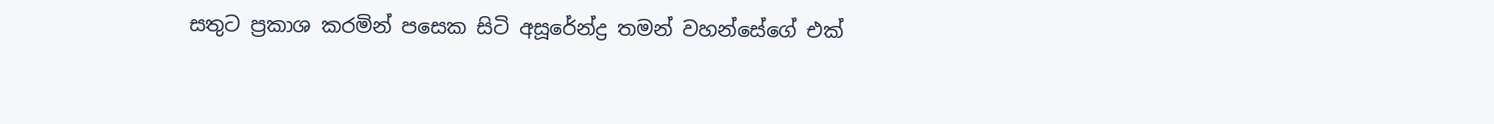සතුට ප්‍රකාශ කරමින් පසෙක සිටි අසූරේන්ද්‍ර තමන් වහන්සේගේ එක්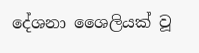දේශනා ශෛලියක් වූ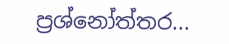ප්‍රශ්නෝත්තර...